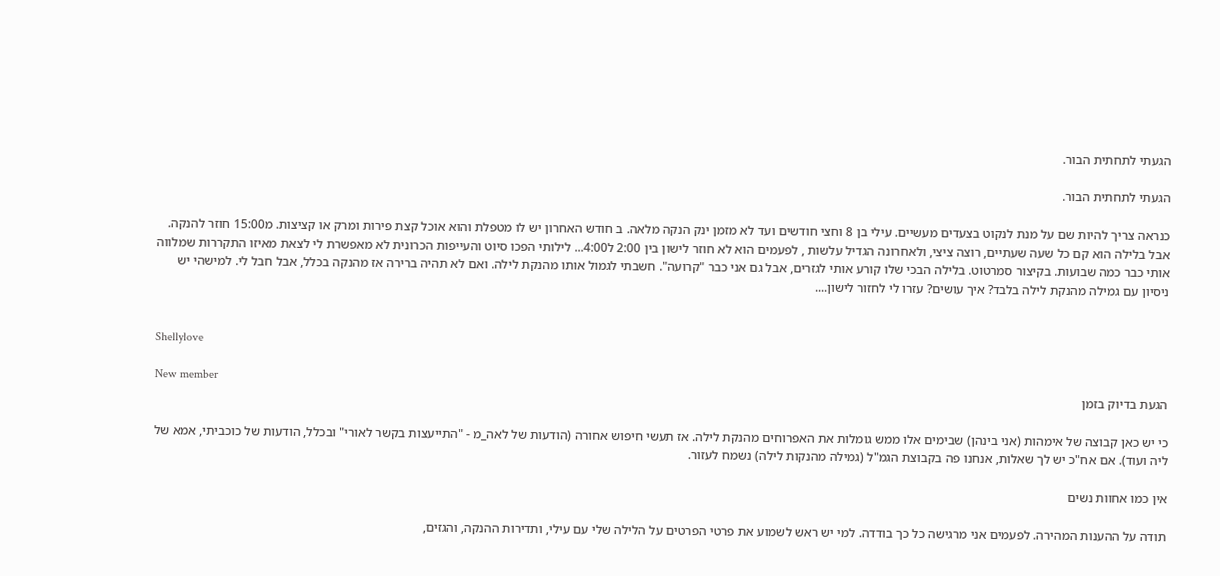הגעתי לתחתית הבור.

הגעתי לתחתית הבור.

כנראה צריך להיות שם על מנת לנקוט בצעדים מעשיים. עילי בן 8 וחצי חודשים ועד לא מזמן ינק הנקה מלאה. ב חודש האחרון יש לו מטפלת והוא אוכל קצת פירות ומרק או קציצות. מ15:00 חוזר להנקה. אבל בלילה הוא קם כל שעה שעתיים, רוצה ציצי, ולאחרונה הגדיל עלשות , לפעמים הוא לא חוזר לישון בין 2:00 ל4:00... לילותי הפכו סיוט והעייפות הכרונית לא מאפשרת לי לצאת מאיזו התקררות שמלווה אותי כבר כמה שבועות. בקיצור סמרטוט. בלילה הבכי שלו קורע אותי לגזרים, אבל גם אני כבר "קרועה". חשבתי לגמול אותו מהנקת לילה. ואם לא תהיה ברירה אז מהנקה בכלל, אבל חבל לי. למישהי יש ניסיון עם גמילה מהנקת לילה בלבד? איך עושים? עזרו לי לחזור לישון....


Shellylove

New member
הגעת בדיוק בזמן

כי יש כאן קבוצה של אימהות (אני בינהן) שבימים אלו ממש גומלות את האפרוחים מהנקת לילה. אז תעשי חיפוש אחורה (הודעות של לאה_מ - "התייעצות בקשר לאורי" ובכלל, הודעות של כוכביתי, אמא של ליה ועוד). אם אח"כ יש לך שאלות, אנחנו פה בקבוצת הגמ"ל (גמילה מהנקות לילה) נשמח לעזור.

אין כמו אחוות נשים

תודה על ההענות המהירה. לפעמים אני מרגישה כל כך בודדה. למי יש ראש לשמוע את פרטי הפרטים על הלילה שלי עם עילי, ותדירות ההנקה, והגזים,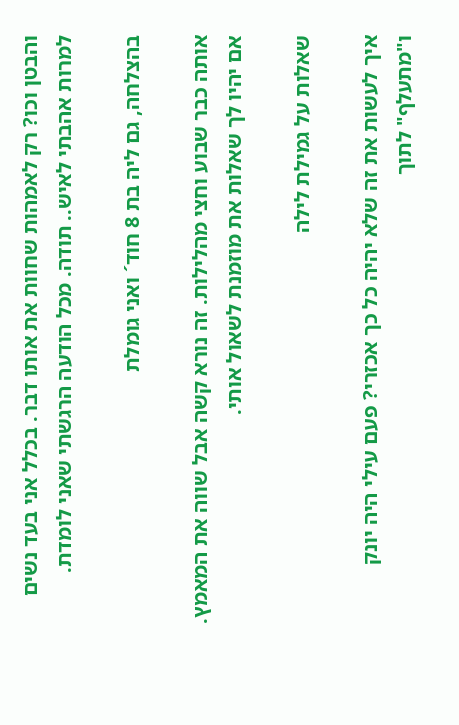והבטן וכו? רק לאמהות שחוות את אותו דבר. בכלל אני בעד נשים למרות אהבתי לאיש.. תודה. מכל הודעה הרגשתי שאני לומדת.

בהצלחה, גם ליה בת 8 חוד´ ואני גומלת

אותה כבר שבוע וחצי מהלילות. זה נורא קשה אבל שווה את המאמץ. אם יהיו לך שאלות את מוזמנת לשאול אותי.

שאלות על גמילת לילה

איך לעשות את זה שלא יהיה כל כך אכזרי? פעם עילי היה יונק ו"מתעלף" לתוך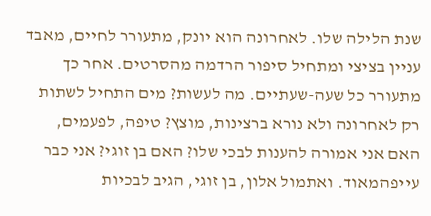שנת הלילה שלו. לאחרונה הוא יונק, מתעורר לחיים, מאבד עניין בציצי ומתחיל סיפור הרדמה מהסרטים. אחר כך מתעורר כל שעה-שעתיים. מה לעשות? מים התחיל לשתות רק לאחרונה ולא נורא ברצינות, מוצץ? טיפה, לפעמים, האם אני אמורה להענות לבכי שלו? האם בן זוגי? אני כבר עייפהמאוד. ואתמול אלון, בן זוגי, הגיב לבכיות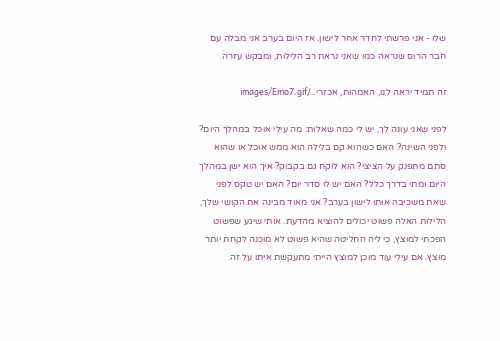שלו - אני פרשתי לחדר אחר לישון. אז היום בערב אני מבלה עם חבר הרוס שנראה כמו שאני נראת רב הלילות, ומבקש עזרה.

זה תמיד יראה לנו, האמהות, אכזרי../images/Emo7.gif

לפני שאני עונה לך, יש לי כמה שאלות: מה עילי אוכל במהלך היום? ולפני השינה? האם כשהוא קם בלילה הוא ממש אוכל או שהוא סתם מתפנק על הציצי? הוא לוקח גם בקבוק? איך הוא ישן במהלך היום ומתי בדרך כלל? האם יש לו סדר יום? האם יש טקס לפני שאת משכיבה אותו לישון בערב? אני מאוד מבינה את הקושי שלך, הלילות האלה פשוט יכולים להוציא מהדעת. אותי שיגע שפשוט הפכתי למוצץ, כי ליה החליטה שהיא פשוט לא מוכנה לקחת יותר מוצץ. אם עילי עוד מוכן למוצץ הייתי מתעקשת איתו על זה.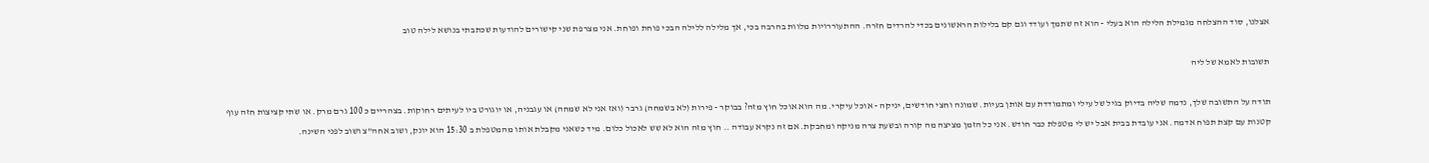אצלנו, סוד ההצלחה מגמילת הלילה הוא בעלי - הוא זה שתמך ועודד וגם קם בלילות הראשונים בכדי להרדים חזרה. ההתעוררויות מלוות בהרבה בכי, אך מלילה ללילה הבכי פוחת ופוחת. אני מצרפת שני קישורים להודעות שכתבתי בנושא לילה טוב

תשובות לאמא של ליה

תודה על התשובה שלך, נדמה שליה בדיוק בגיל של עילי ומתמודדת עם אותן בעיות. שמונה וחצי חודשים, יניקה - אוכל עיקרי. מה הוא אוכל חוץ מזה? בבוקר - פירות (לא בשמחה) גרבר (ואז אני לא שמחה) או עגבניה, או יוגורט ביו לעיתים רחוקות. בצהריים כ 100 גרם מרק. או שתי קציצות חזה עוף קטנות עם קצת תפוח אדמה. אני עובדת בבית אבל יש לי מטפלת כבר חודש. אני כל הזמן מציצה מה קורה ובשעת צרה מניקה ומחבקת. אם זה נקרא עבודה .. חוץ מזה הוא לא שש לאכול כלום. מיד כשאני מקבלת אותו מהמטפלת ב 15:30 הוא יונק, ושוב אחה"צ ושוב לפני השינה.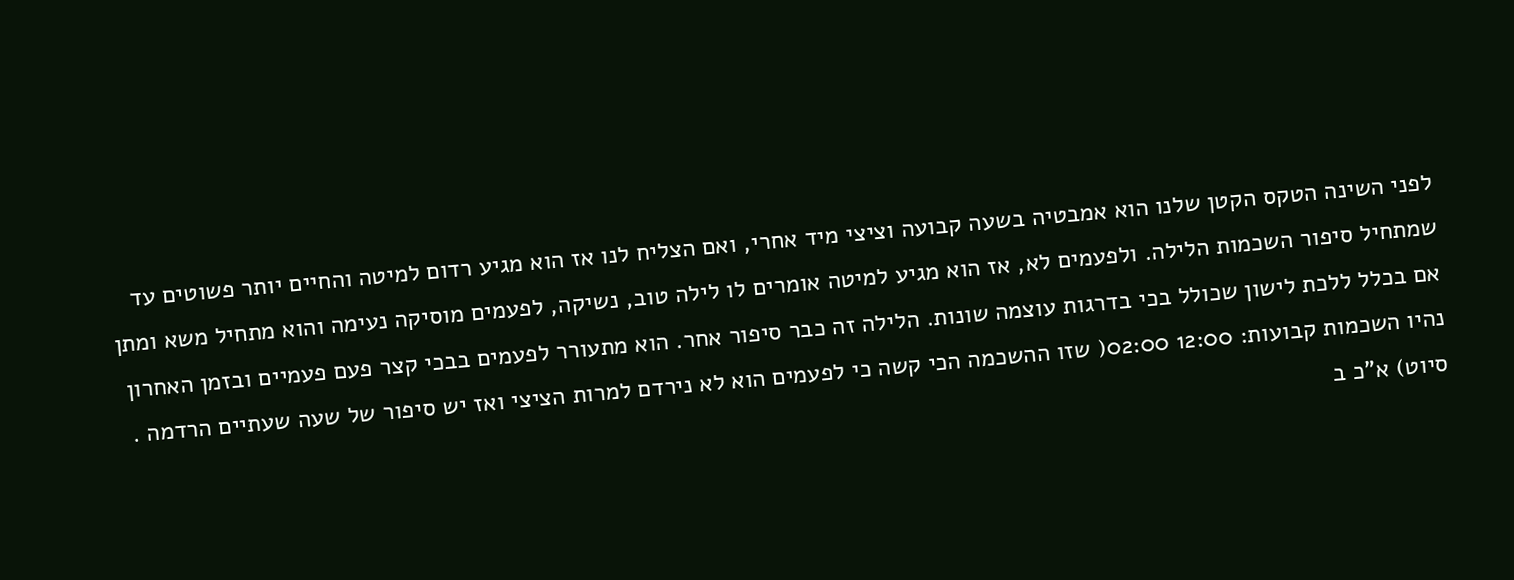לפני השינה הטקס הקטן שלנו הוא אמבטיה בשעה קבועה וציצי מיד אחרי, ואם הצליח לנו אז הוא מגיע רדום למיטה והחיים יותר פשוטים עד שמתחיל סיפור השכמות הלילה. ולפעמים לא, אז הוא מגיע למיטה אומרים לו לילה טוב, נשיקה, לפעמים מוסיקה נעימה והוא מתחיל משא ומתן אם בכלל ללכת לישון שכולל בכי בדרגות עוצמה שונות. הלילה זה כבר סיפור אחר. הוא מתעורר לפעמים בבכי קצר פעם פעמיים ובזמן האחרון נהיו השכמות קבועות: 12:00 02:00( שזו ההשכמה הכי קשה כי לפעמים הוא לא נירדם למרות הציצי ואז יש סיפור של שעה שעתיים הרדמה . סיוט) א"כ ב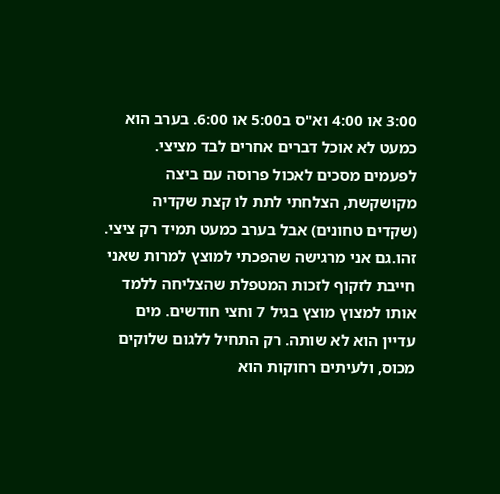3:00 או 4:00 וא"ס ב5:00 או 6:00. בערב הוא כמעט לא אוכל דברים אחרים לבד מציצי. לפעמים מסכים לאכול פרוסה עם ביצה מקושקשת, הצלחתי לתת לו קצת שקדיה (שקדים טחונים) אבל בערב כמעט תמיד רק ציצי. זהו.גם אני מרגישה שהפכתי למוצץ למרות שאני חייבת לזקוף לזכות המטפלת שהצליחה ללמד אותו למצוץ מוצץ בגיל 7 וחצי חודשים. מים עדיין הוא לא שותה. רק התחיל ללגום שלוקים מכוס, ולעיתים רחוקות הוא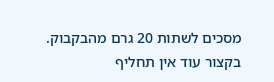מסכים לשתות 20 גרם מהבקבוק. בקצור עוד אין תחליף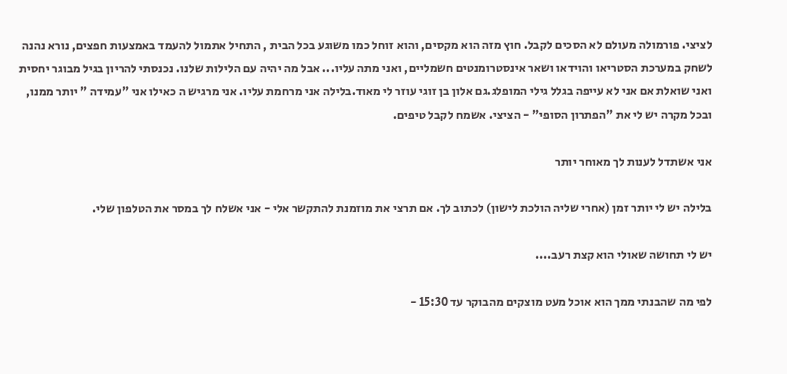לציצי. פורמולה מעולם לא הסכים לקבל. חוץ מזה הוא מקסים, והוא זוחל כמו משוגע בכל הבית , התחיל אתמול להעמד באמצעות חפצים, נורא נהנה לשחק במערכת הסטריאו והוידאו ושאר אינסטרומנטים חשמליים, ואני מתה עליו... אבל מה יהיה עם הלילות שלנו. נכנסתי להריון בגיל מבוגר יחסית ואני שואלת אם אני לא עייפה בגלל גילי המופלג.גם אלון בן זוגי עוזר לי מאוד.בלילה אני מרחמת עליו. אני מרגיש ה כאילו אני "עמידה " יותר ממנו, ובכל מקרה יש לי את "הפתרון הסופי" - הציצי. אשמח לקבל טיפים.

אני אשתדל לענות לך מאוחר יותר

בלילה יש לי יותר זמן (אחרי שליה הולכת לישון) לכתוב לך. אם תרצי את מוזמנת להתקשר אלי - אני אשלח לך במסר את הטלפון שלי.

יש לי תחושה שאולי הוא קצת רעב....

לפי מה שהבנתי ממך הוא אוכל מעט מוצקים מהבוקר עד 15:30 -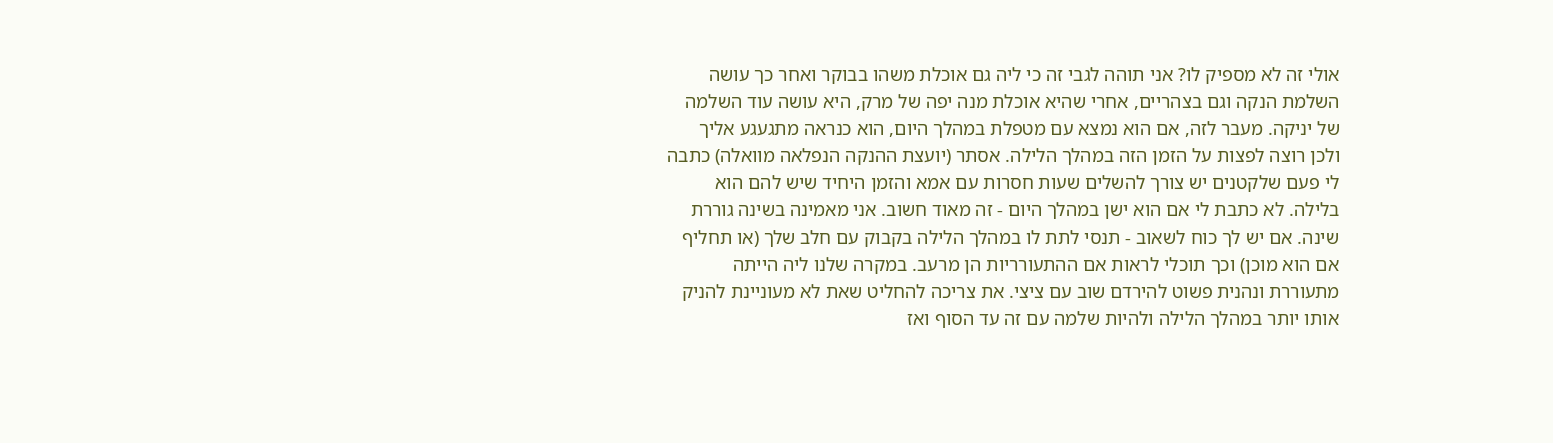אולי זה לא מספיק לו? אני תוהה לגבי זה כי ליה גם אוכלת משהו בבוקר ואחר כך עושה השלמת הנקה וגם בצהריים, אחרי שהיא אוכלת מנה יפה של מרק, היא עושה עוד השלמה של יניקה. מעבר לזה, אם הוא נמצא עם מטפלת במהלך היום, הוא כנראה מתגעגע אליך ולכן רוצה לפצות על הזמן הזה במהלך הלילה. אסתר (יועצת ההנקה הנפלאה מוואלה) כתבה לי פעם שלקטנים יש צורך להשלים שעות חסרות עם אמא והזמן היחיד שיש להם הוא בלילה. לא כתבת לי אם הוא ישן במהלך היום - זה מאוד חשוב. אני מאמינה בשינה גוררת שינה. אם יש לך כוח לשאוב - תנסי לתת לו במהלך הלילה בקבוק עם חלב שלך (או תחליף אם הוא מוכן) וכך תוכלי לראות אם ההתעורריות הן מרעב. במקרה שלנו ליה הייתה מתעוררת ונהנית פשוט להירדם שוב עם ציצי. את צריכה להחליט שאת לא מעוניינת להניק אותו יותר במהלך הלילה ולהיות שלמה עם זה עד הסוף ואז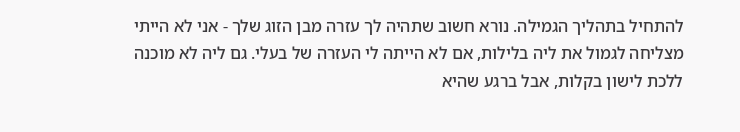להתחיל בתהליך הגמילה. נורא חשוב שתהיה לך עזרה מבן הזוג שלך - אני לא הייתי מצליחה לגמול את ליה בלילות, אם לא הייתה לי העזרה של בעלי. גם ליה לא מוכנה ללכת לישון בקלות, אבל ברגע שהיא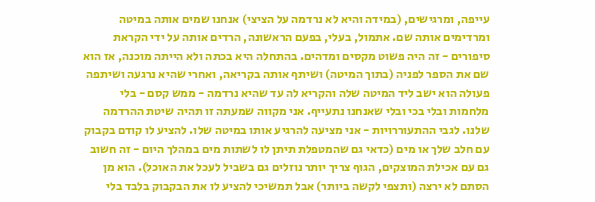עייפה, ומרגישים, (במידה והיא לא נרדמה על הציצי) אנחנו שמים אותה במיטה ומרדימים אותה שם. אתמול, בעלי, בפעם הראשונה, הרדים אותה על ידי הקראת סיפורים - זה היה פשוט מקסים ומדהים. בהתחלה היא בכתה ולא הייתה מוכנה, אז הוא שם את הספר לפניה (בתוך המיטה) ושיתף אותה בקריאה, ואחרי שהיא נרגעה ושיתפה פעולה הוא ישב ליד המיטה שלה והקריא לה עד שהיא נרדמה - ממש קסם - בלי מלחמות ובלי בכי ובלי שאנחנו נתעייף. אני מקווה שמעתה זו תהיה שיטת ההרדמה שלנו. לגבי ההתעוררויות - אני מציעה להרגיע אותו במיטה שלו. להציע לו קודם בקבוק עם חלב שלך או מים (כדאי גם שהמטפלת תיתן לו לשתות מים במהלך היום - זה חשוב גם עם אכילת המוצקים, הגוף צריך יותר נוזלים גם בשביל לעכל את האוכל). הוא מן הסתם לא ירצה (ותצפי לקשה ביותר) אבל תמשיכי להציע לו את הבקבוק בלבד בלי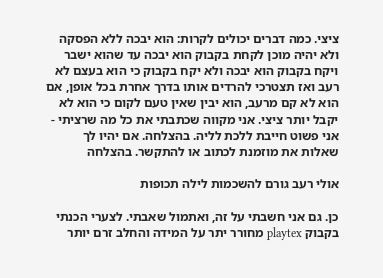ציצי. כמה דברים יכולים לקרות: הוא יבכה ללא הפסקה ולא יהיה מוכן לקחת בקבוק הוא יבכה עד שהוא ישבר ויקח בקבוק הוא יבכה ולא יקח בקבוק כי הוא בעצם לא רעב ואז תצטרכי להרדים אותו בדרך אחרת בכל אופן, אם הוא לא קם מרעב, הוא יבין שאין טעם לקום כי הוא לא יקבל יותר ציצי. אני מקווה שכתבתי את כל מה שרציתי - אני פשוט חייבת ללכת לליה. בהצלחה. אם יהיו לך שאלות את מוזמנת לכתוב או להתקשר. בהצלחה

אולי רעב גורם להשכמות לילה תכופות

כן. גם אני חשבתי על זה, ואתמול שאבתי. לצערי הכנתי בקבוק playtex מחורר יתר על המידה והחלב זרם יותר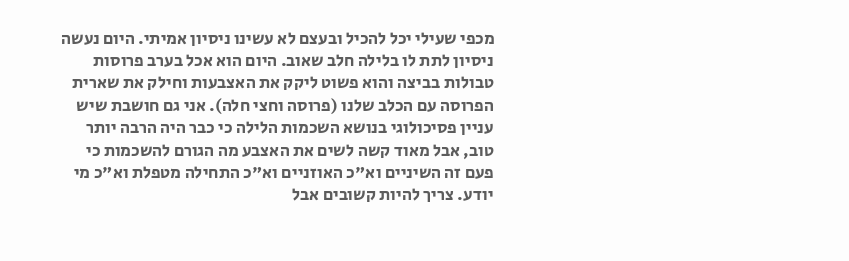מכפי שעילי יכל להכיל ובעצם לא עשינו ניסיון אמיתי. היום נעשה ניסיון לתת לו בלילה חלב שאוב. היום הוא אכל בערב פרוסות טבולות בביצה והוא פשוט ליקק את האצבעות וחילק את שארית הפרוסה עם הכלב שלנו (פרוסה וחצי חלה). אני גם חושבת שיש עניין פסיכולוגי בנושא השכמות הלילה כי כבר היה הרבה יותר טוב, אבל מאוד קשה לשים את האצבע מה הגורם להשכמות כי פעם זה השיניים וא"כ האוזניים וא"כ התחילה מטפלת וא"כ מי יודע. צריך להיות קשובים אבל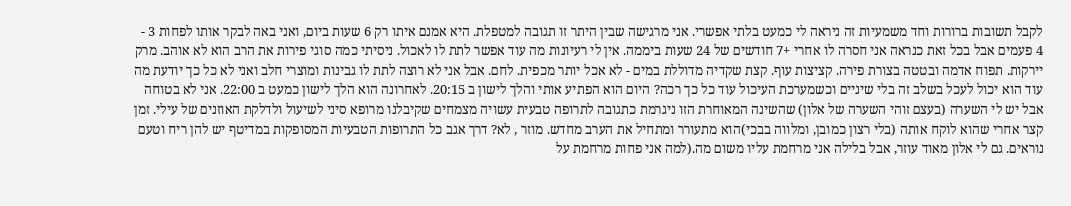לקבל תשובות ברורות וחד משמעיות זה ניראה לי כמעט בלתי אפשרי. אני מרגישה שבין היתר זו תגובה למטפלת. היא אמנם איתו רק 6 שעות ביום, ואני באה לבקר אותו לפחות 3 - 4 פעמים אבל בכל זאת כנראה אני חסרה לו אחרי +7 חודשים של 24 שעות ביממה. אין לי רעיונות מה עוד אפשר לתת לו לאכול. ניסיתי כמה סוגי פירות את הרב הוא לא אוהב. מרק יירקות. תפוח אדמה ובטטה בצורת פירה. קציצות עוף. קצת שקדיה מדוללת במים - לא אכל יותר מכפית. לחם. אבל אני לא רוצה לתת לו גבינות ומוצרי חלב ואני לא כל כך יודעת מה עוד הוא יכול לעכל בשלב זה בלי שיניים וכשמערכת העיכול עוד כל כך רכה? היום הוא הפתיע אותי והלך לישון ב 20:15. לאחרונה הוא הלך לישון כמעט ב 22:00. אני לא בטוחה אבל יש לי השערה (בעצם זוהי השערה של אלון) שהשינה המאוחרת הזו ניגרמת כתגובה לתרופה טבעית עשויה מצמחים שקיבלנו מרופא סיני לשיעול ולדלקת האוזנים של עילי. זמן קצר אחרי שהוא לוקח אותה (בלי רצון כמובן, ומלווה בבכי)הוא מתעורר ומתחיל את הערב מחדש. מוזר , לא? דרך אגב כל התרופות הטבעיות המסופקות במדיטף יש להן ריח וטעם נוראים. גם לי אלון מאוד עוזר, אבל בלילה אני מרחמת עליו משום מה.(למה אני פחות מרחמת על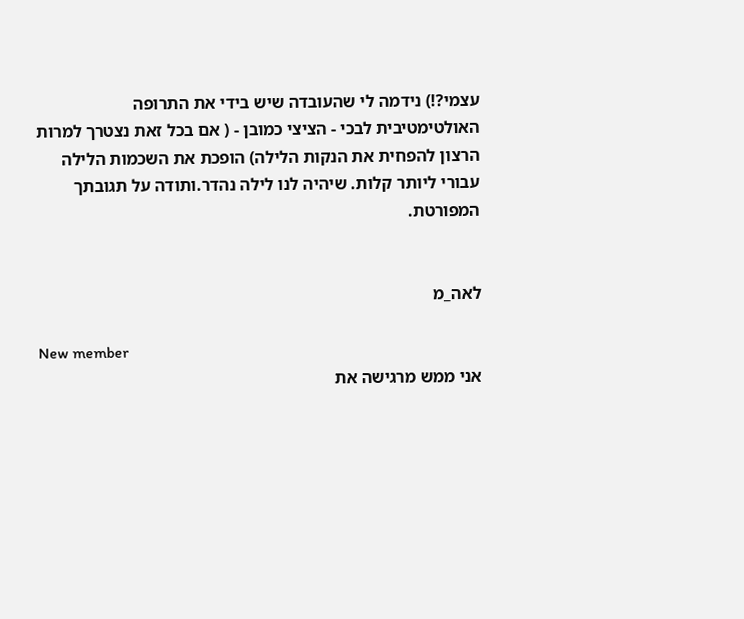עצמי?!) נידמה לי שהעובדה שיש בידי את התרופה האולטימטיבית לבכי - הציצי כמובן - ( אם בכל זאת נצטרך למרות הרצון להפחית את הנקות הלילה) הופכת את השכמות הלילה עבורי ליותר קלות. שיהיה לנו לילה נהדר.ותודה על תגובתך המפורטת.


לאה_מ

New member
אני ממש מרגישה את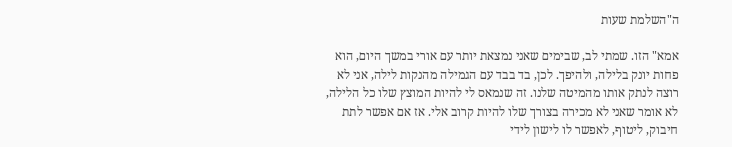ה"השלמת שעות

אמא" הזו. שמתי לב, שבימים שאני נמצאת יותר עם אורי במשך היום, הוא פחות יונק בלילה, ולהיפך. לכן, בד בבד עם הגמילה מהנקות לילה, אני לא רוצה לנתק אותו מהמיטה שלנו. זה שנמאס לי להיות המוצץ שלו כל הלילה, לא אומר שאני לא מכירה בצורך שלו להיות קרוב אלי. אז אם אפשר לתת חיבוק, ליטוף, לאפשר לו לישון לידי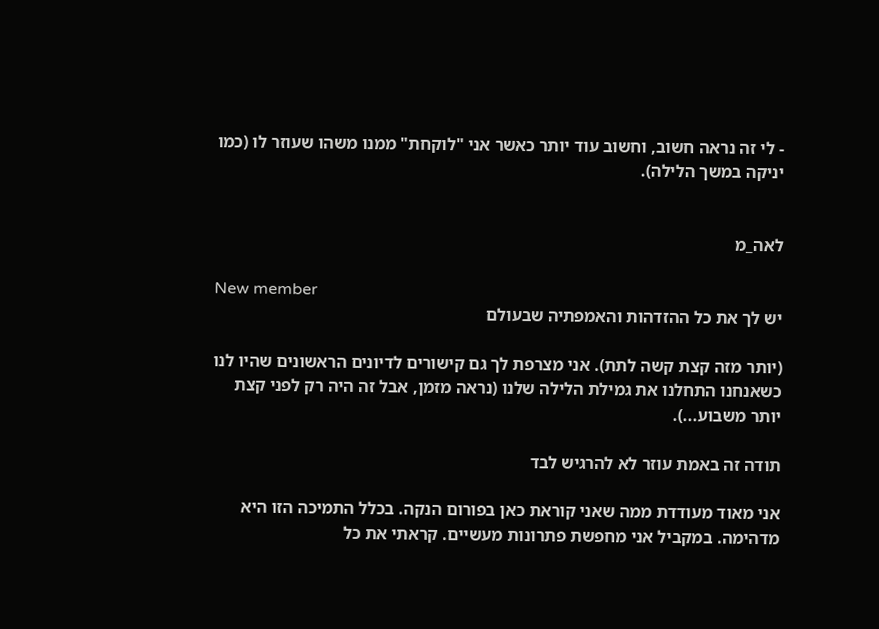- לי זה נראה חשוב, וחשוב עוד יותר כאשר אני "לוקחת" ממנו משהו שעוזר לו (כמו יניקה במשך הלילה).


לאה_מ

New member
יש לך את כל ההזדהות והאמפתיה שבעולם

(יותר מזה קצת קשה לתת). אני מצרפת לך גם קישורים לדיונים הראשונים שהיו לנו כשאנחנו התחלנו את גמילת הלילה שלנו (נראה מזמן, אבל זה היה רק לפני קצת יותר משבוע...).

תודה זה באמת עוזר לא להרגיש לבד

אני מאוד מעודדת ממה שאני קוראת כאן בפורום הנקה. בכלל התמיכה הזו היא מדהימה. במקביל אני מחפשת פתרונות מעשיים. קראתי את כל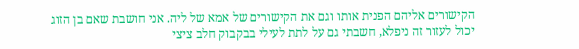הקישורים אליהם הפנית אותו וגם את הקישורים של אמא של ליה. אני חושבת שאם בן הזוג יכול לעזור זה ניפלא, חשבתי גם על לתת לעילי בבקבוק חלב ציצי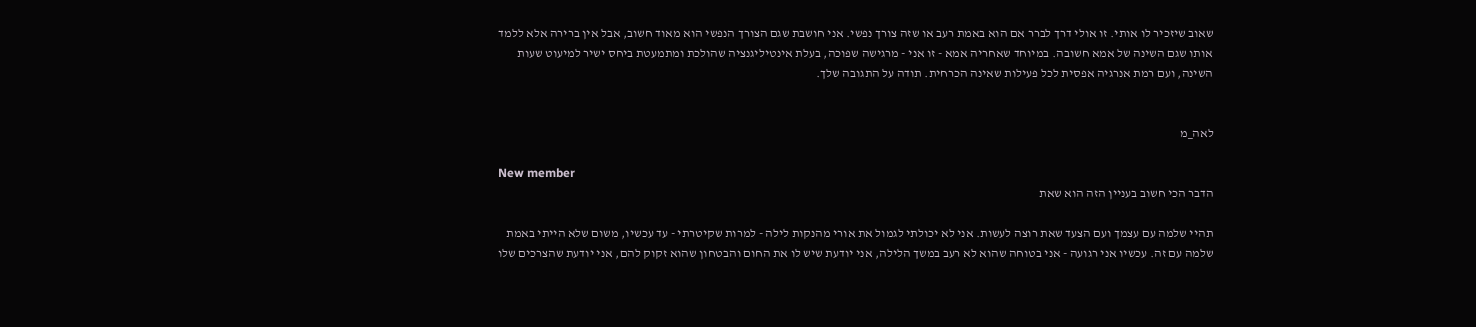שאוב שיזכיר לו אותי. זו אולי דרך לברר אם הוא באמת רעב או שזה צורך נפשי. אני חושבת שגם הצורך הנפשי הוא מאוד חשוב, אבל אין ברירה אלא ללמד אותו שגם השינה של אמא חשובה. במיוחד שאחריה אמא - זו אני - מרגישה שפוכה, בעלת אינטיליגנציה שהולכת ומתמעטת ביחס ישיר למיעוט שעות השינה, ועם רמת אנרגיה אפסית לכל פעילות שאינה הכרחית. תודה על התגובה שלך.


לאה_מ

New member
הדבר הכי חשוב בעניין הזה הוא שאת

תהיי שלמה עם עצמך ועם הצעד שאת רוצה לעשות. אני לא יכולתי לגמול את אורי מהנקות לילה - למרות שקיטרתי - עד עכשיו, משום שלא הייתי באמת שלמה עם זה. עכשיו אני רגועה - אני בטוחה שהוא לא רעב במשך הלילה, אני יודעת שיש לו את החום והבטחון שהוא זקוק להם, אני יודעת שהצרכים שלו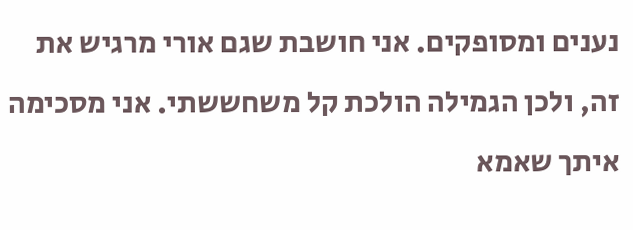נענים ומסופקים. אני חושבת שגם אורי מרגיש את זה, ולכן הגמילה הולכת קל משחששתי. אני מסכימה איתך שאמא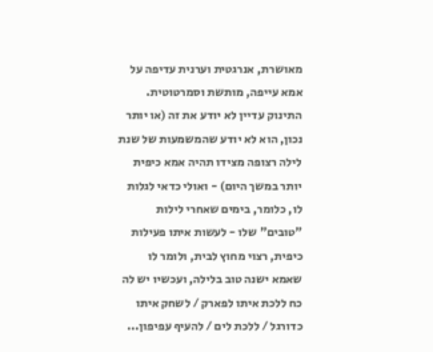מאושרת, אנרגטית וערנית עדיפה על אמא עייפה, מותשת וסמרטוטית. התינוק עדיין לא יודע את זה (או יותר נכון, הוא לא יודע שהמשמעות של שנת לילה רצופה מצידו תהיה אמא כיפית יותר במשך היום) - ואולי כדאי לגלות לו, כלומר, בימים שאחרי לילות "טובים" שלו - לעשות איתו פעילות כיפית, רצוי מחוץ לבית, ולומר לו שאמא ישנה טוב בלילה, ועכשיו יש לה כח ללכת איתו לפארק / לשחק איתו כדורגל / ללכת לים / להעיף עפיפון...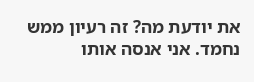את יודעת מה? זה רעיון ממש נחמד. אני אנסה אותו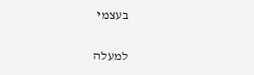בעצמי

למעלה